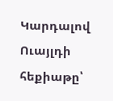Կարդալով Ուայլդի հեքիաթը՝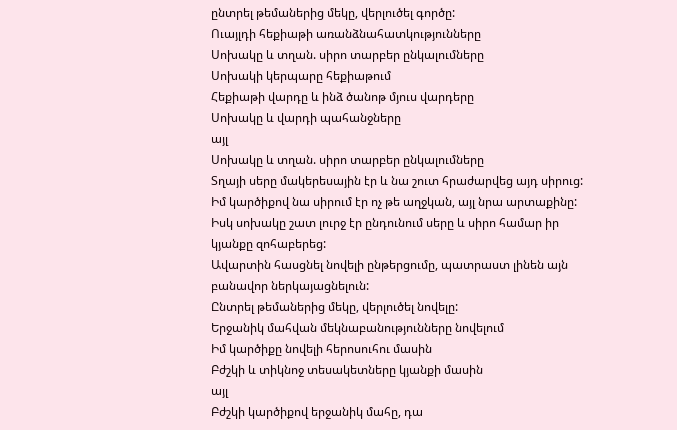ընտրել թեմաներից մեկը, վերլուծել գործը:
Ուայլդի հեքիաթի առանձնահատկությունները
Սոխակը և տղան. սիրո տարբեր ընկալումները
Սոխակի կերպարը հեքիաթում
Հեքիաթի վարդը և ինձ ծանոթ մյուս վարդերը
Սոխակը և վարդի պահանջները
այլ
Սոխակը և տղան. սիրո տարբեր ընկալումները
Տղայի սերը մակերեսային էր և նա շուտ հրաժարվեց այդ սիրուց: Իմ կարծիքով նա սիրում էր ոչ թե աղջկան, այլ նրա արտաքինը: Իսկ սոխակը շատ լուրջ էր ընդունում սերը և սիրո համար իր կյանքը զոհաբերեց:
Ավարտին հասցնել նովելի ընթերցումը, պատրաստ լինեն այն բանավոր ներկայացնելուն:
Ընտրել թեմաներից մեկը, վերլուծել նովելը:
Երջանիկ մահվան մեկնաբանությունները նովելում
Իմ կարծիքը նովելի հերոսուհու մասին
Բժշկի և տիկնոջ տեսակետները կյանքի մասին
այլ
Բժշկի կարծիքով երջանիկ մահը, դա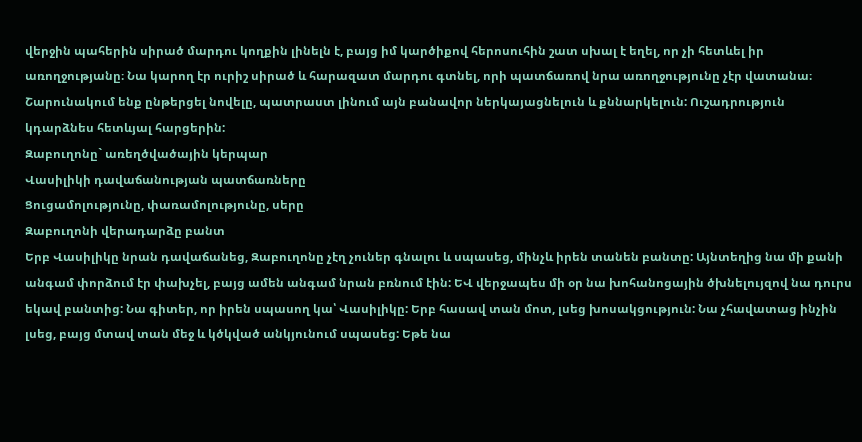վերջին պահերին սիրած մարդու կողքին լինելն է, բայց իմ կարծիքով հերոսուհին շատ սխալ է եղել, որ չի հետևել իր առողջությանը։ Նա կարող էր ուրիշ սիրած և հարազատ մարդու գտնել, որի պատճառով նրա առողջությունը չէր վատանա։
Շարունակում ենք ընթերցել նովելը, պատրաստ լինում այն բանավոր ներկայացնելուն և քննարկելուն: Ուշադրություն կդարձնես հետևյալ հարցերին:
Զաբուղոնը` առեղծվածային կերպար
Վասիլիկի դավաճանության պատճառները
Ցուցամոլությունը, փառամոլությունը, սերը
Զաբուղոնի վերադարձը բանտ
Երբ Վասիլիկը նրան դավաճանեց, Զաբուղոնը չէղ չուներ գնալու և սպասեց, մինչև իրեն տանեն բանտը: Այնտեղից նա մի քանի անգամ փորձում էր փախչել, բայց ամեն անգամ նրան բռնում էին: ԵՎ վերջապես մի օր նա խոհանոցային ծխնելույզով նա դուրս եկավ բանտից: Նա գիտեր, որ իրեն սպասող կա՝ Վասիլիկը: Երբ հասավ տան մոտ, լսեց խոսակցություն: Նա չհավատաց ինչին լսեց, բայց մտավ տան մեջ և կծկված անկյունում սպասեց: Եթե նա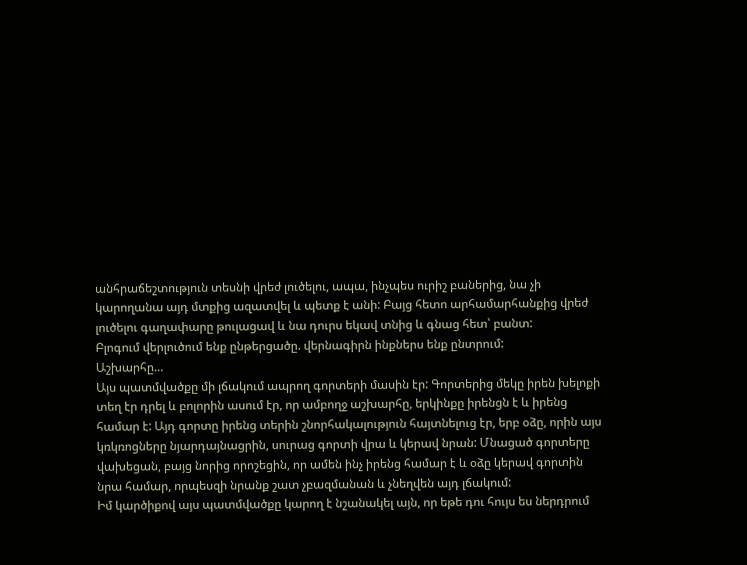անհրաճեշտություն տեսնի վրեժ լուծելու, ապա, ինչպես ուրիշ բաներից, նա չի կարողանա այդ մտքից ազատվել և պետք է անի: Բայց հետո արհամարհանքից վրեժ լուծելու գաղափարը թուլացավ և նա դուրս եկավ տնից և գնաց հետ՝ բանտ:
Բլոգում վերլուծում ենք ընթերցածը. վերնագիրն ինքներս ենք ընտրում:
Աշխարհը…
Այս պատմվածքը մի լճակում ապրող գորտերի մասին էր: Գորտերից մեկը իրեն խելոքի տեղ էր դրել և բոլորին ասում էր, որ ամբողջ աշխարհը, երկինքը իրենցն է և իրենց համար է: Այդ գորտը իրենց տերին շնորհակալություն հայտնելուց էր, երբ օձը, որին այս կռկռոցները նյարդայնացրին, սուրաց գորտի վրա և կերավ նրան: Մնացած գորտերը վախեցան, բայց նորից որոշեցին, որ ամեն ինչ իրենց համար է և օձը կերավ գորտին նրա համար, որպեսզի նրանք շատ չբազմանան և չնեղվեն այդ լճակում:
Իմ կարծիքով այս պատմվածքը կարող է նշանակել այն, որ եթե դու հույս ես ներդրում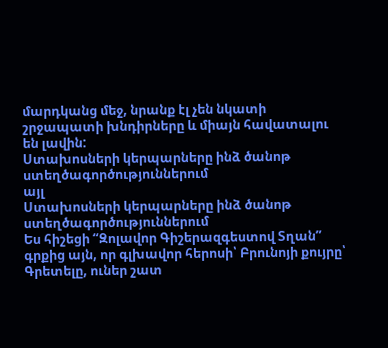մարդկանց մեջ, նրանք էլ չեն նկատի շրջապատի խնդիրները և միայն հավատալու են լավին:
Ստախոսների կերպարները ինձ ծանոթ ստեղծագործություններում
այլ
Ստախոսների կերպարները ինձ ծանոթ ստեղծագործություններում
Ես հիշեցի “Զոլավոր Գիշերազգեստով Տղան” գրքից այն, որ գլխավոր հերոսի՝ Բրունոյի քույրը՝ Գրետելը, ուներ շատ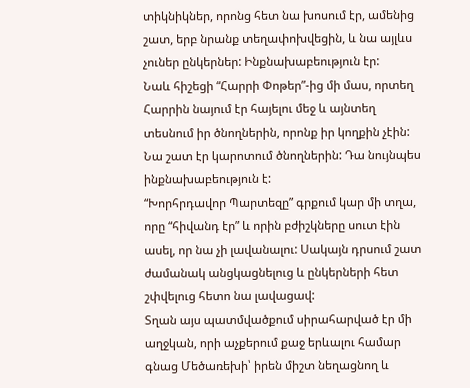տիկնիկներ, որոնց հետ նա խոսում էր, ամենից շատ, երբ նրանք տեղափոխվեցին, և նա այլևս չուներ ընկերներ: Ինքնախաբեություն էր:
Նաև հիշեցի “Հարրի Փոթեր”-ից մի մաս, որտեղ Հարրին նայում էր հայելու մեջ և այնտեղ տեսնում իր ծնողներին, որոնք իր կողքին չէին: Նա շատ էր կարոտում ծնողներին: Դա նույնպես ինքնախաբեություն է:
“Խորհրդավոր Պարտեզը” գրքում կար մի տղա, որը “հիվանդ էր” և որին բժիշկները սուտ էին ասել, որ նա չի լավանալու: Սակայն դրսում շատ ժամանակ անցկացնելուց և ընկերների հետ շփվելուց հետո նա լավացավ:
Տղան այս պատմվածքում սիրահարված էր մի աղջկան, որի աչքերում քաջ երևալու համար գնաց Մեծառեխի՝ իրեն միշտ նեղացնող և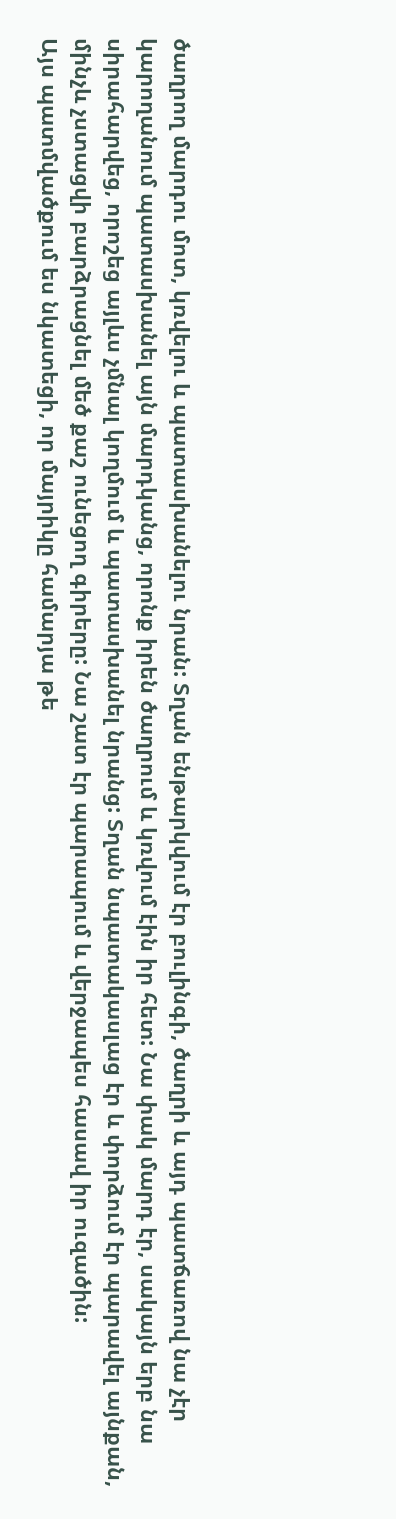ծաղրող մարդու մոտ, կռվելու և պատասխանելու նրան: Տղան ենթարկվում էր բուլինգի, ծաղրի և այդ պատճառով նա չէր կարողանում պատասխանել այն մարդկանց, որոնք իրեն ծաղրում և կռվում էին իր հետ: Նա փակ մարդ էր, սակայն երբ նա սիրահարվեց, որոշեց այլևս չմնալ կողմում և պատասխանել նրանց: Տղան նպատակասլաց էր և փորձում էր պարավել այնքան, մինչև չստացվի բարձրացնել մեծ քաշ ունեցող գիրերը: Նա շատ էր պարապում և վերջապես հասավ իր ուզածին:
Այս պատմվածքում ես նկատեցի, որ մայրիկը համարյա թե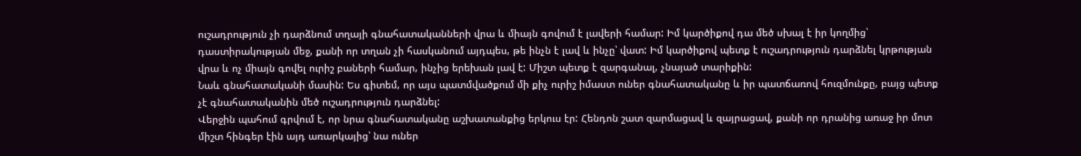ուշադրություն չի դարձնում տղայի գնահատականների վրա և միայն գովում է լավերի համար: Իմ կարծիքով դա մեծ սխալ է իր կողմից՝ դաստիրակության մեջ, քանի որ տղան չի հասկանում այդպես, թե ինչն է լավ և ինչը՝ վատ: Իմ կարծիքով պետք է ուշադրություն դարձնել կրթության վրա և ոչ միայն գովել ուրիշ բաների համար, ինչից երեխան լավ է: Միշտ պետք է զարգանալ, չնայած տարիքին:
Նաև գնահատականի մասին: Ես գիտեմ, որ այս պատմվածքում մի քիչ ուրիշ իմաստ ուներ գնահատականը և իր պատճառով հուզմունքը, բայց պետք չէ գնահատականին մեծ ուշադրություն դարձնել:
Վերջին պահում գրվում է, որ նրա գնահատականը աշխատանքից երկուս էր: Հենդոն շատ զարմացավ և զայրացավ, քանի որ դրանից առաջ իր մոտ միշտ հինգեր էին այդ առարկայից՝ նա ուներ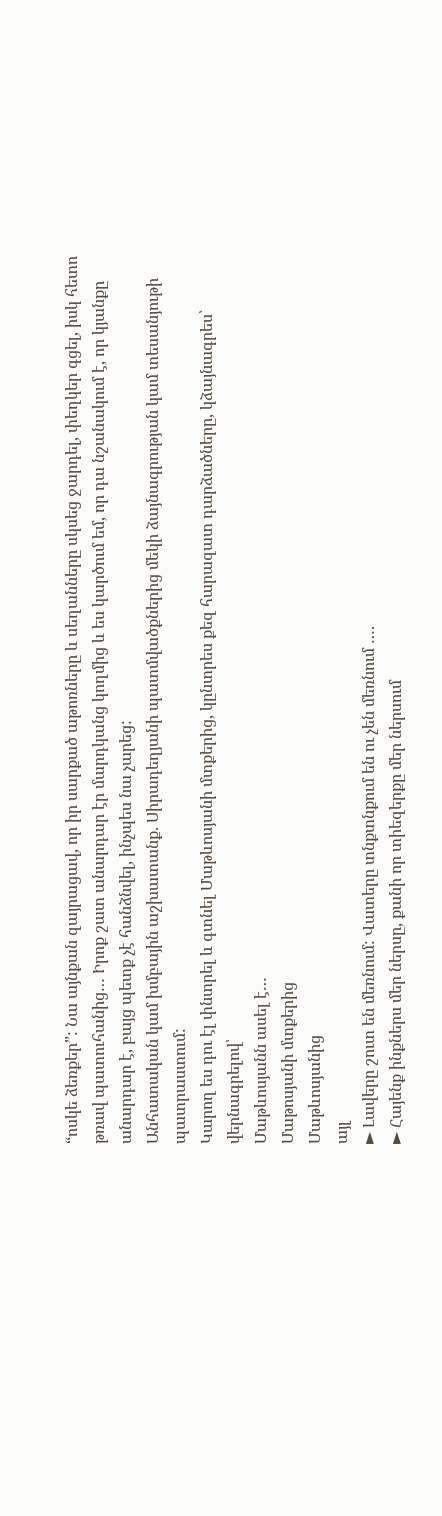“ոսկե ձեռքեր”: Նա այնքան զայրացավ, որ իր սարքած աթոռները և սեղանները սկսեց ջարդել, փեղկեր գցել, իսկ հետո թռավ պատուհանից… Իրոք շատ անարդար էր մարդկանց կողմից և ես կարծում եմ, որ դա նշանակում է, որ կյանքը անարդար է, բայց պետք չէ հանձնվել, ինչպես նա չարեց:
Անհատական կամ խմբային աշխատանք. Սիրադեղյանի պատմվածքներից մեկի ձայնագրության կամ տեսանյութի պատրաստում:
Կարող ես դու էլ փնտրել և գտնել Մաթևոսյանի մտքերից, կընտրես քեզ հարազատ դարձածները, կձայնագրես՝ վերնագրելով՝
Մաթևոսյանն ասել է…
Մաթոսյանի մտքերից
Մաթևոսյանից
այլ
► Լավերը շուտ են մեռնում: Վատերը տնքտնքում են ու չեն մեռնում ….
► Հայենք ինքներս մեր ներսը, քանի որ տիեզերքը մեր ներսում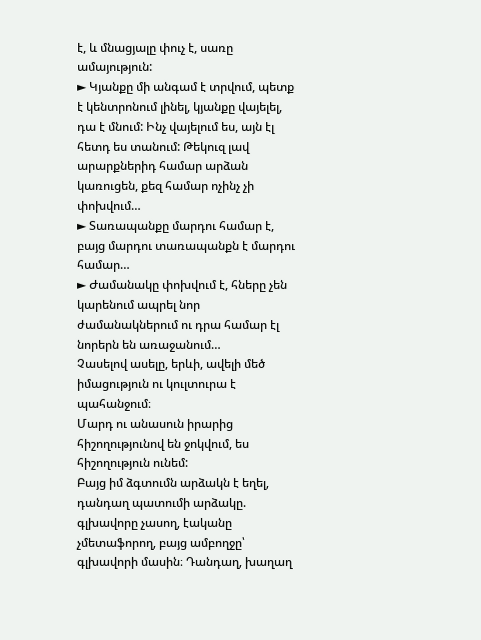է, և մնացյալը փուչ է, սառը ամայություն:
► Կյանքը մի անգամ է տրվում, պետք է կենտրոնում լինել, կյանքը վայելել, դա է մնում: Ինչ վայելում ես, այն էլ հետդ ես տանում: Թեկուզ լավ արարքներիդ համար արձան կառուցեն, քեզ համար ոչինչ չի փոխվում…
► Տառապանքը մարդու համար է, բայց մարդու տառապանքն է մարդու համար…
► Ժամանակը փոխվում է, հները չեն կարենում ապրել նոր ժամանակներում ու դրա համար էլ նորերն են առաջանում…
Չասելով ասելը, երևի, ավելի մեծ իմացություն ու կուլտուրա է պահանջում։
Մարդ ու անասուն իրարից հիշողությունով են ջոկվում, ես հիշողություն ունեմ:
Բայց իմ ձգտումն արձակն է եղել, դանդաղ պատումի արձակը. գլխավորը չասող, էականը չմետաֆորող, բայց ամբողջը՝ գլխավորի մասին։ Դանդաղ, խաղաղ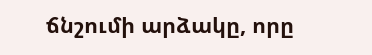ճնշումի արձակը, որը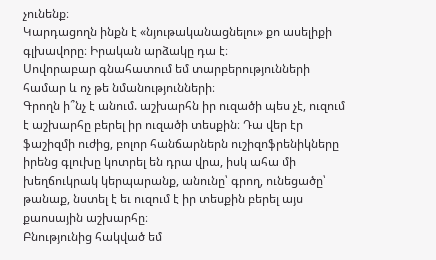չունենք։
Կարդացողն ինքն է «նյութականացնելու» քո ասելիքի գլխավորը։ Իրական արձակը դա է։
Սովորաբար գնահատում եմ տարբերությունների համար և ոչ թե նմանությունների։
Գրողն ի՞նչ է անում. աշխարհն իր ուզածի պես չէ, ուզում է աշխարհը բերել իր ուզածի տեսքին։ Դա վեր էր ֆաշիզմի ուժից, բոլոր հանճարներն ուշիզոֆրենիկները իրենց գլուխը կոտրել են դրա վրա, իսկ ահա մի խեղճուկրակ կերպարանք, անունը՝ գրող, ունեցածը՝ թանաք, նստել է եւ ուզում է իր տեսքին բերել այս քաոսային աշխարհը։
Բնությունից հակված եմ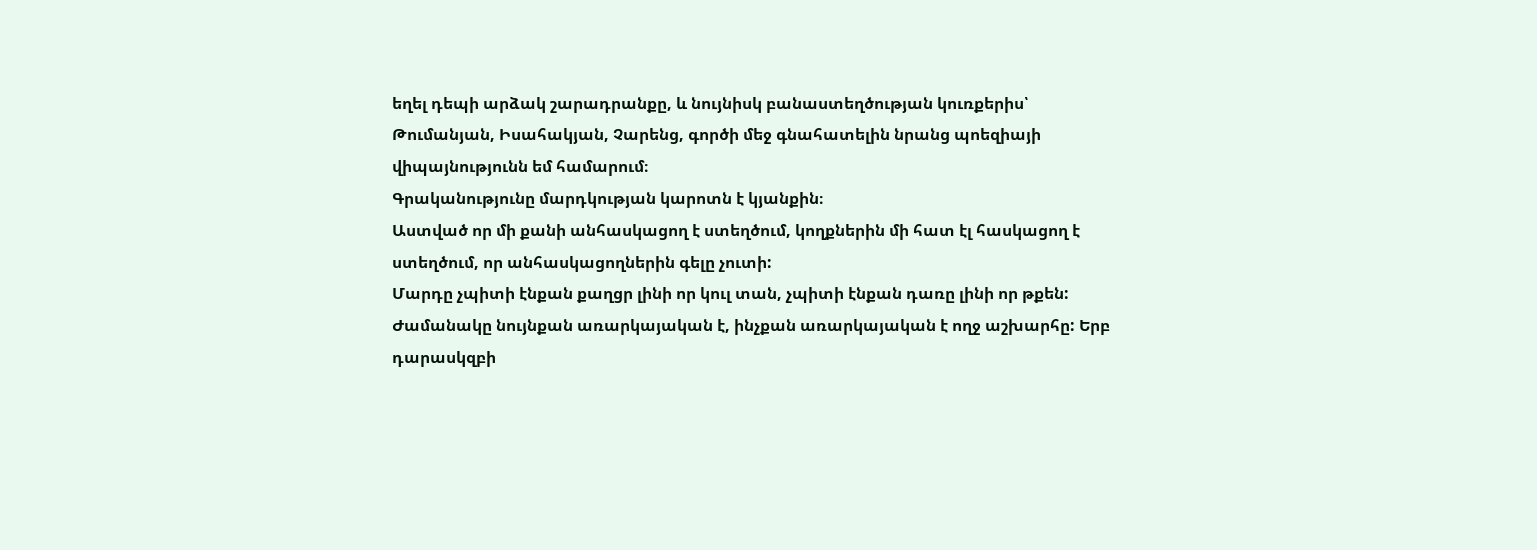եղել դեպի արձակ շարադրանքը, և նույնիսկ բանաստեղծության կուռքերիս՝ Թումանյան, Իսահակյան, Չարենց, գործի մեջ գնահատելին նրանց պոեզիայի վիպայնությունն եմ համարում։
Գրականությունը մարդկության կարոտն է կյանքին։
Աստված որ մի քանի անհասկացող է ստեղծում, կողքներին մի հատ էլ հասկացող է ստեղծում, որ անհասկացողներին գելը չուտի:
Մարդը չպիտի էնքան քաղցր լինի որ կուլ տան, չպիտի էնքան դառը լինի որ թքեն:
Ժամանակը նույնքան առարկայական է, ինչքան առարկայական է ողջ աշխարհը: Երբ դարասկզբի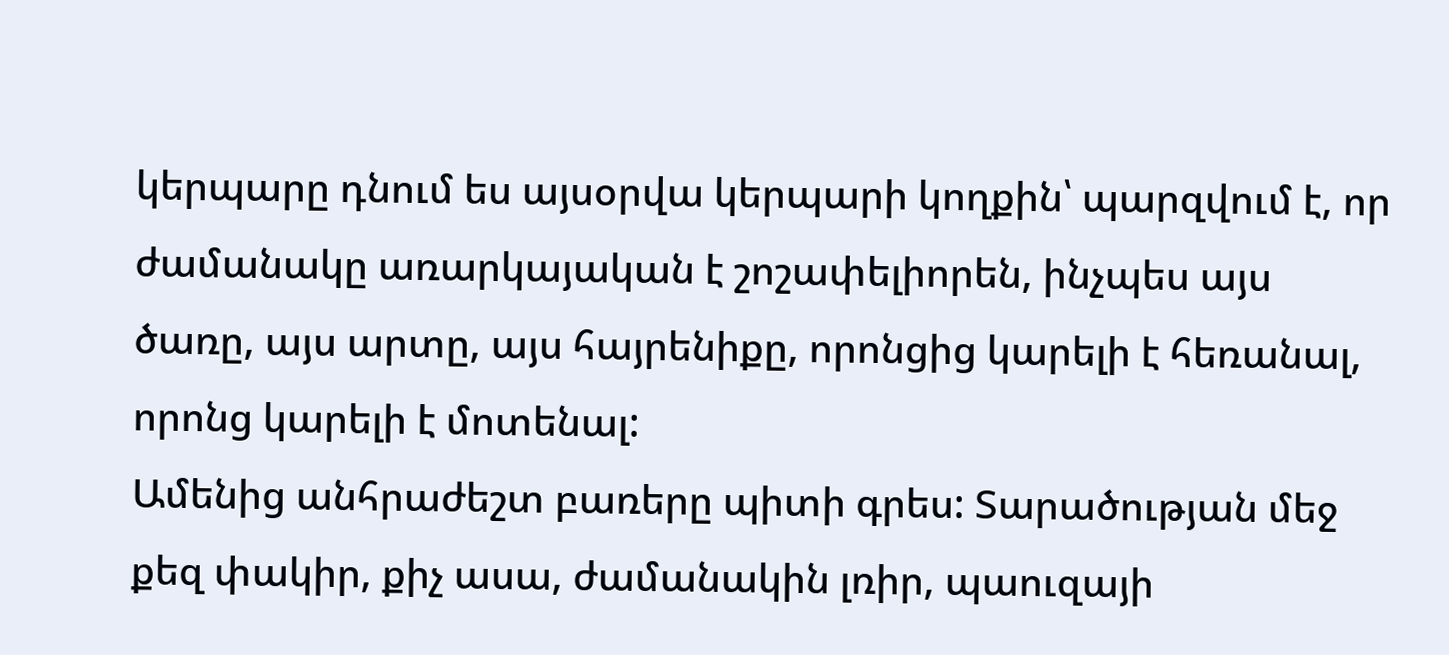կերպարը դնում ես այսօրվա կերպարի կողքին՝ պարզվում է, որ ժամանակը առարկայական է շոշափելիորեն, ինչպես այս ծառը, այս արտը, այս հայրենիքը, որոնցից կարելի է հեռանալ, որոնց կարելի է մոտենալ:
Ամենից անհրաժեշտ բառերը պիտի գրես: Տարածության մեջ քեզ փակիր, քիչ ասա, ժամանակին լռիր, պաուզայի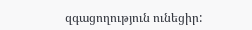զգացողություն ունեցիր: